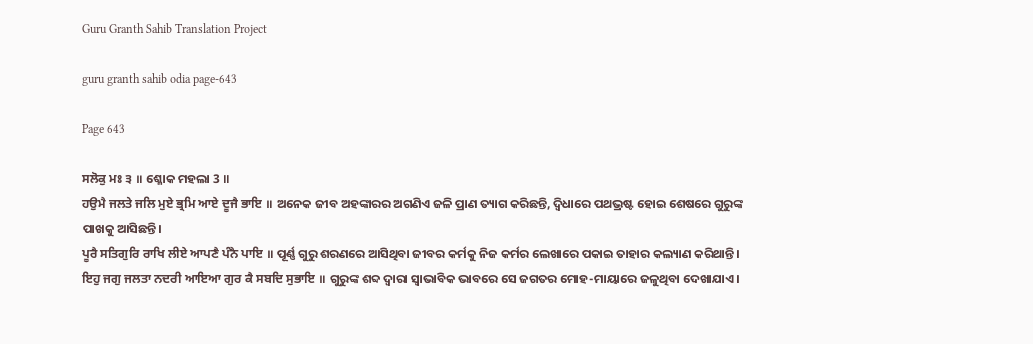Guru Granth Sahib Translation Project

guru granth sahib odia page-643

Page 643

ਸਲੋਕੁ ਮਃ ੩ ॥ ଶ୍ଳୋକ ମହଲା 3 ॥
ਹਉਮੈ ਜਲਤੇ ਜਲਿ ਮੁਏ ਭ੍ਰਮਿ ਆਏ ਦੂਜੈ ਭਾਇ ॥ ଅନେକ ଜୀବ ଅହଙ୍କାରର ଅଗଣିଏ ଜଳି ପ୍ରାଣ ତ୍ୟାଗ କରିଛନ୍ତି, ଦ୍ଵିଧାରେ ପଥଭ୍ରଷ୍ଟ ହୋଇ ଶେଷରେ ଗୁରୁଙ୍କ ପାଖକୁ ଆସିଛନ୍ତି।
ਪੂਰੈ ਸਤਿਗੁਰਿ ਰਾਖਿ ਲੀਏ ਆਪਣੈ ਪੰਨੈ ਪਾਇ ॥ ପୂର୍ଣ୍ଣ ଗୁରୁ ଶରଣରେ ଆସିଥିବା ଜୀବର କର୍ମକୁ ନିଜ କର୍ମର ଲେଖାରେ ପକାଇ ତାହାର କଲ୍ୟାଣ କରିଥାନ୍ତି।
ਇਹੁ ਜਗੁ ਜਲਤਾ ਨਦਰੀ ਆਇਆ ਗੁਰ ਕੈ ਸਬਦਿ ਸੁਭਾਇ ॥ ଗୁରୁଙ୍କ ଶବ୍ଦ ଦ୍ଵାରା ସ୍ଵାଭାବିକ ଭାବରେ ସେ ଜଗତର ମୋହ-ମାୟାରେ ଜଳୁଥିବା ଦେଖାଯାଏ।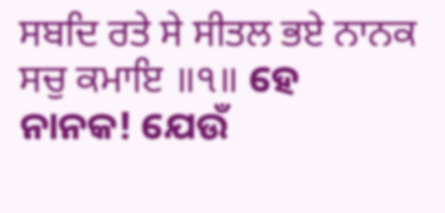ਸਬਦਿ ਰਤੇ ਸੇ ਸੀਤਲ ਭਏ ਨਾਨਕ ਸਚੁ ਕਮਾਇ ॥੧॥ ହେ ନାନକ! ଯେଉଁ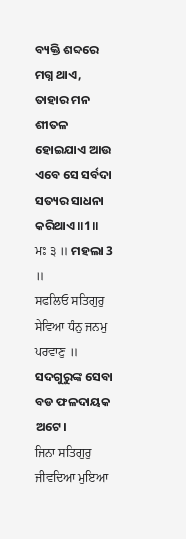ବ୍ୟକ୍ତି ଶବ୍ଦରେ ମଗ୍ନ ଥାଏ, ତାହାର ମନ ଶୀତଳ ହୋଇଯାଏ ଆଉ ଏବେ ସେ ସର୍ବଦା ସତ୍ୟର ସାଧନା କରିଥାଏ॥1॥
ਮਃ ੩ ॥ ମହଲା 3 ॥
ਸਫਲਿਓ ਸਤਿਗੁਰੁ ਸੇਵਿਆ ਧੰਨੁ ਜਨਮੁ ਪਰਵਾਣੁ ॥ ସଦଗୁରୁଙ୍କ ସେବା ବଡ ଫଳଦାୟକ ଅଟେ।
ਜਿਨਾ ਸਤਿਗੁਰੁ ਜੀਵਦਿਆ ਮੁਇਆ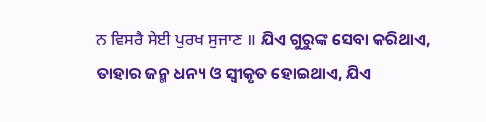ਨ ਵਿਸਰੈ ਸੇਈ ਪੁਰਖ ਸੁਜਾਣ ॥ ଯିଏ ଗୁରୁଙ୍କ ସେବା କରିଥାଏ, ତାହାର ଜନ୍ମ ଧନ୍ୟ ଓ ସ୍ଵୀକୃତ ହୋଇଥାଏ, ଯିଏ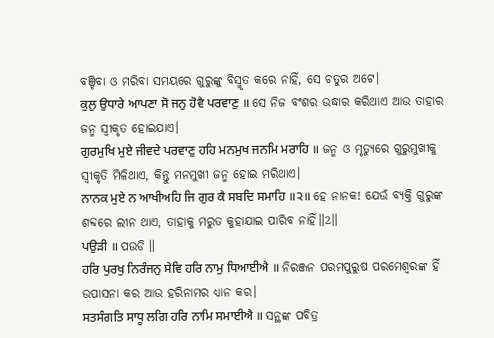ବଞ୍ଚିବା ଓ ମରିବା ସମୟରେ ଗୁରୁଙ୍କୁ ବିସ୍ମୃତ କରେ ନାହିଁ, ସେ ଚତୁର ଅଟେ।
ਕੁਲੁ ਉਧਾਰੇ ਆਪਣਾ ਸੋ ਜਨੁ ਹੋਵੈ ਪਰਵਾਣੁ ॥ ସେ ନିଜ ବଂଶର ଉଦ୍ଧାର କରିଥାଏ ଆଉ ତାହାର ଜନ୍ମ ସ୍ଵୀକୃତ ହୋଇଯାଏ।
ਗੁਰਮੁਖਿ ਮੁਏ ਜੀਵਦੇ ਪਰਵਾਣੁ ਹਹਿ ਮਨਮੁਖ ਜਨਮਿ ਮਰਾਹਿ ॥ ଜନ୍ମ ଓ ମୃତ୍ୟୁରେ ଗୁରୁମୁଖୀକୁ ସ୍ବୀକୃତି ମିଳିଥାଏ, କିନ୍ତୁ ମନମୁଖୀ ଜନ୍ମ ହୋଇ ମରିଥାଏ।
ਨਾਨਕ ਮੁਏ ਨ ਆਖੀਅਹਿ ਜਿ ਗੁਰ ਕੈ ਸਬਦਿ ਸਮਾਹਿ ॥੨॥ ହେ ନାନକ! ଯେଉଁ ବ୍ୟକ୍ତି ଗୁରୁଙ୍କ ଶବ୍ଦରେ ଲୀନ ଥାଏ, ତାହାକୁ ମରୁତ କୁହାଯାଇ ପାରିବ ନାହିଁ॥2॥
ਪਉੜੀ ॥ ପଉଡି ॥
ਹਰਿ ਪੁਰਖੁ ਨਿਰੰਜਨੁ ਸੇਵਿ ਹਰਿ ਨਾਮੁ ਧਿਆਈਐ ॥ ନିରଞ୍ଜନ ପରମପୁରୁଷ ପରମେଶ୍ଵରଙ୍କ ହିଁ ଉପାସନା କର ଆଉ ହରିନାମର ଧ୍ୟାନ କର।
ਸਤਸੰਗਤਿ ਸਾਧੂ ਲਗਿ ਹਰਿ ਨਾਮਿ ਸਮਾਈਐ ॥ ସନ୍ଥଙ୍କ ପବିତ୍ର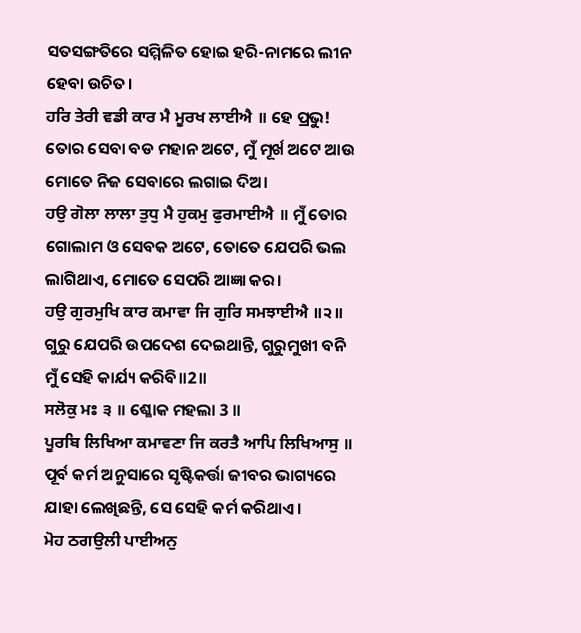ସତସଙ୍ଗତିରେ ସମ୍ମିଳିତ ହୋଇ ହରି-ନାମରେ ଲୀନ ହେବା ଉଚିତ।
ਹਰਿ ਤੇਰੀ ਵਡੀ ਕਾਰ ਮੈ ਮੂਰਖ ਲਾਈਐ ॥ ହେ ପ୍ରଭୁ! ତୋର ସେବା ବଡ ମହାନ ଅଟେ, ମୁଁ ମୂର୍ଖ ଅଟେ ଆଉ ମୋତେ ନିଜ ସେବାରେ ଲଗାଇ ଦିଅ।
ਹਉ ਗੋਲਾ ਲਾਲਾ ਤੁਧੁ ਮੈ ਹੁਕਮੁ ਫੁਰਮਾਈਐ ॥ ମୁଁ ତୋର ଗୋଲାମ ଓ ସେବକ ଅଟେ, ତୋତେ ଯେପରି ଭଲ ଲାଗିଥାଏ, ମୋତେ ସେପରି ଆଜ୍ଞା କର।
ਹਉ ਗੁਰਮੁਖਿ ਕਾਰ ਕਮਾਵਾ ਜਿ ਗੁਰਿ ਸਮਝਾਈਐ ॥੨॥ ଗୁରୁ ଯେପରି ଉପଦେଶ ଦେଇଥାନ୍ତି, ଗୁରୁମୁଖୀ ବନି ମୁଁ ସେହି କାର୍ଯ୍ୟ କରିବି॥2॥
ਸਲੋਕੁ ਮਃ ੩ ॥ ଶ୍ଳୋକ ମହଲା 3 ॥
ਪੂਰਬਿ ਲਿਖਿਆ ਕਮਾਵਣਾ ਜਿ ਕਰਤੈ ਆਪਿ ਲਿਖਿਆਸੁ ॥ ପୂର୍ବ କର୍ମ ଅନୁସାରେ ସୃଷ୍ଟିକର୍ତ୍ତା ଜୀବର ଭାଗ୍ୟରେ ଯାହା ଲେଖିଛନ୍ତି, ସେ ସେହି କର୍ମ କରିଥାଏ।
ਮੋਹ ਠਗਉਲੀ ਪਾਈਅਨੁ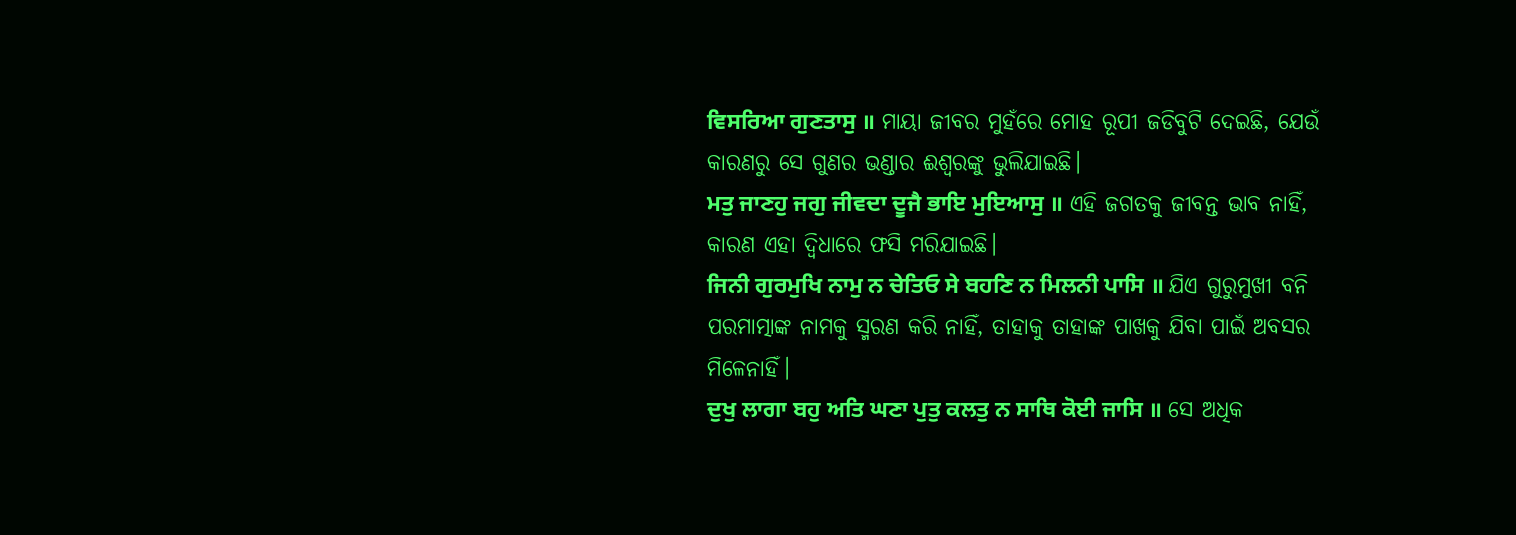ਵਿਸਰਿਆ ਗੁਣਤਾਸੁ ॥ ମାୟା ଜୀବର ମୁହଁରେ ମୋହ ରୂପୀ ଜଡିବୁଟି ଦେଇଛି, ଯେଉଁ କାରଣରୁ ସେ ଗୁଣର ଭଣ୍ଡାର ଈଶ୍ଵରଙ୍କୁ ଭୁଲିଯାଇଛି।
ਮਤੁ ਜਾਣਹੁ ਜਗੁ ਜੀਵਦਾ ਦੂਜੈ ਭਾਇ ਮੁਇਆਸੁ ॥ ଏହି ଜଗତକୁ ଜୀବନ୍ତ ଭାବ ନାହିଁ, କାରଣ ଏହା ଦ୍ଵିଧାରେ ଫସି ମରିଯାଇଛି।
ਜਿਨੀ ਗੁਰਮੁਖਿ ਨਾਮੁ ਨ ਚੇਤਿਓ ਸੇ ਬਹਣਿ ਨ ਮਿਲਨੀ ਪਾਸਿ ॥ ଯିଏ ଗୁରୁମୁଖୀ ବନି ପରମାତ୍ମାଙ୍କ ନାମକୁ ସ୍ମରଣ କରି ନାହିଁ, ତାହାକୁ ତାହାଙ୍କ ପାଖକୁ ଯିବା ପାଇଁ ଅବସର ମିଳେନାହିଁ।
ਦੁਖੁ ਲਾਗਾ ਬਹੁ ਅਤਿ ਘਣਾ ਪੁਤੁ ਕਲਤੁ ਨ ਸਾਥਿ ਕੋਈ ਜਾਸਿ ॥ ସେ ଅଧିକ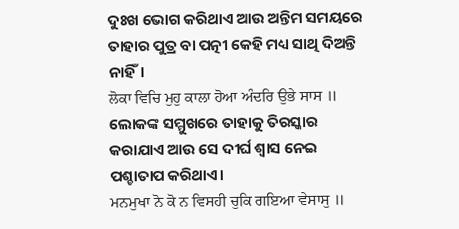ଦୁଃଖ ଭୋଗ କରିଥାଏ ଆଉ ଅନ୍ତିମ ସମୟରେ ତାହାର ପୁତ୍ର ବା ପତ୍ନୀ କେହି ମଧ୍ୟ ସାଥି ଦିଅନ୍ତି ନାହିଁ।
ਲੋਕਾ ਵਿਚਿ ਮੁਹੁ ਕਾਲਾ ਹੋਆ ਅੰਦਰਿ ਉਭੇ ਸਾਸ ॥ ଲୋକଙ୍କ ସମ୍ମୁଖରେ ତାହାକୁ ତିରସ୍କାର କରାଯାଏ ଆଉ ସେ ଦୀର୍ଘ ଶ୍ଵାସ ନେଇ ପଶ୍ଚାତାପ କରିଥାଏ।
ਮਨਮੁਖਾ ਨੋ ਕੋ ਨ ਵਿਸਹੀ ਚੁਕਿ ਗਇਆ ਵੇਸਾਸੁ ॥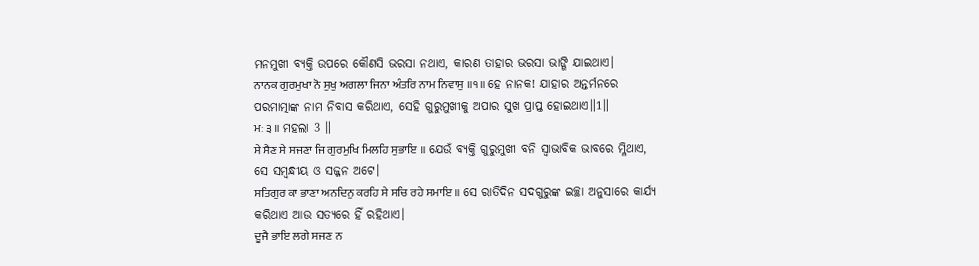ମନମୁଖୀ ବ୍ୟକ୍ତି ଉପରେ କୌଣସି ଭରସା ନଥାଏ, କାରଣ ତାହାର ଭରସା ଭାଙ୍ଗି ଯାଇଥାଏ।
ਨਾਨਕ ਗੁਰਮੁਖਾ ਨੋ ਸੁਖੁ ਅਗਲਾ ਜਿਨਾ ਅੰਤਰਿ ਨਾਮ ਨਿਵਾਸੁ ॥੧॥ ହେ ନାନକ! ଯାହାର ଅନ୍ତର୍ମନରେ ପରମାତ୍ମାଙ୍କ ନାମ ନିବାସ କରିଥାଏ, ସେହି ଗୁରୁମୁଖୀକୁ ଅପାର ସୁଖ ପ୍ରାପ୍ତ ହୋଇଥାଏ॥1॥
ਮਃ ੩ ॥ ମହଲା 3 ॥
ਸੇ ਸੈਣ ਸੇ ਸਜਣਾ ਜਿ ਗੁਰਮੁਖਿ ਮਿਲਹਿ ਸੁਭਾਇ ॥ ଯେଉଁ ବ୍ୟକ୍ତି ଗୁରୁମୁଖୀ ବନି ସ୍ଵାଭାବିକ ଭାବରେ ମ୍ଳିଥାଏ, ସେ ସମ୍ବନ୍ଧୀୟ ଓ ସଜ୍ଜନ ଅଟେ।
ਸਤਿਗੁਰ ਕਾ ਭਾਣਾ ਅਨਦਿਨੁ ਕਰਹਿ ਸੇ ਸਚਿ ਰਹੇ ਸਮਾਇ ॥ ସେ ରାତିଦିନ ସଦଗୁରୁଙ୍କ ଇଚ୍ଛା ଅନୁସାରେ କାର୍ଯ୍ୟ କରିଥାଏ ଆଉ ସତ୍ୟରେ ହିଁ ରହିଥାଏ।
ਦੂਜੈ ਭਾਇ ਲਗੇ ਸਜਣ ਨ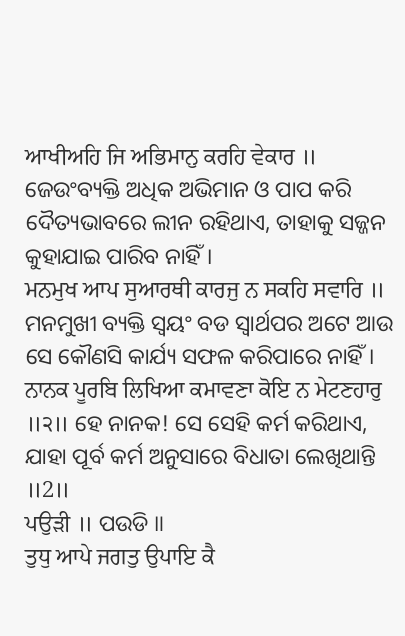ਆਖੀਅਹਿ ਜਿ ਅਭਿਮਾਨੁ ਕਰਹਿ ਵੇਕਾਰ ॥ ଜେଉଂବ୍ୟକ୍ତି ଅଧିକ ଅଭିମାନ ଓ ପାପ କରି ଦୈତ୍ୟଭାବରେ ଲୀନ ରହିଥାଏ, ତାହାକୁ ସଜ୍ଜନ କୁହାଯାଇ ପାରିବ ନାହିଁ।
ਮਨਮੁਖ ਆਪ ਸੁਆਰਥੀ ਕਾਰਜੁ ਨ ਸਕਹਿ ਸਵਾਰਿ ॥ ମନମୁଖୀ ବ୍ୟକ୍ତି ସ୍ଵୟଂ ବଡ ସ୍ଵାର୍ଥପର ଅଟେ ଆଉ ସେ କୌଣସି କାର୍ଯ୍ୟ ସଫଳ କରିପାରେ ନାହିଁ।
ਨਾਨਕ ਪੂਰਬਿ ਲਿਖਿਆ ਕਮਾਵਣਾ ਕੋਇ ਨ ਮੇਟਣਹਾਰੁ ॥੨॥ ହେ ନାନକ! ସେ ସେହି କର୍ମ କରିଥାଏ, ଯାହା ପୂର୍ବ କର୍ମ ଅନୁସାରେ ବିଧାତା ଲେଖିଥାନ୍ତି ॥2॥
ਪਉੜੀ ॥ ପଉଡି ॥
ਤੁਧੁ ਆਪੇ ਜਗਤੁ ਉਪਾਇ ਕੈ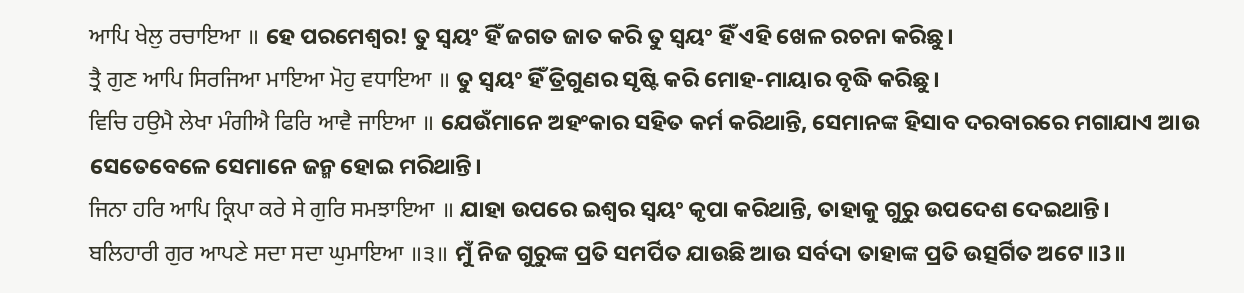ਆਪਿ ਖੇਲੁ ਰਚਾਇਆ ॥ ହେ ପରମେଶ୍ଵର! ତୁ ସ୍ଵୟଂ ହିଁ ଜଗତ ଜାତ କରି ତୁ ସ୍ଵୟଂ ହିଁ ଏହି ଖେଳ ରଚନା କରିଛୁ।
ਤ੍ਰੈ ਗੁਣ ਆਪਿ ਸਿਰਜਿਆ ਮਾਇਆ ਮੋਹੁ ਵਧਾਇਆ ॥ ତୁ ସ୍ଵୟଂ ହିଁ ତ୍ରିଗୁଣର ସୃଷ୍ଟି କରି ମୋହ-ମାୟାର ବୃଦ୍ଧି କରିଛୁ।
ਵਿਚਿ ਹਉਮੈ ਲੇਖਾ ਮੰਗੀਐ ਫਿਰਿ ਆਵੈ ਜਾਇਆ ॥ ଯେଉଁମାନେ ଅହଂକାର ସହିତ କର୍ମ କରିଥାନ୍ତି, ସେମାନଙ୍କ ହିସାବ ଦରବାରରେ ମଗାଯାଏ ଆଉ ସେତେବେଳେ ସେମାନେ ଜନ୍ମ ହୋଇ ମରିଥାନ୍ତି।
ਜਿਨਾ ਹਰਿ ਆਪਿ ਕ੍ਰਿਪਾ ਕਰੇ ਸੇ ਗੁਰਿ ਸਮਝਾਇਆ ॥ ଯାହା ଉପରେ ଇଶ୍ଵର ସ୍ଵୟଂ କୃପା କରିଥାନ୍ତି, ତାହାକୁ ଗୁରୁ ଉପଦେଶ ଦେଇଥାନ୍ତି।
ਬਲਿਹਾਰੀ ਗੁਰ ਆਪਣੇ ਸਦਾ ਸਦਾ ਘੁਮਾਇਆ ॥੩॥ ମୁଁ ନିଜ ଗୁରୁଙ୍କ ପ୍ରତି ସମର୍ପିତ ଯାଉଛି ଆଉ ସର୍ବଦା ତାହାଙ୍କ ପ୍ରତି ଉତ୍ସର୍ଗିତ ଅଟେ॥3॥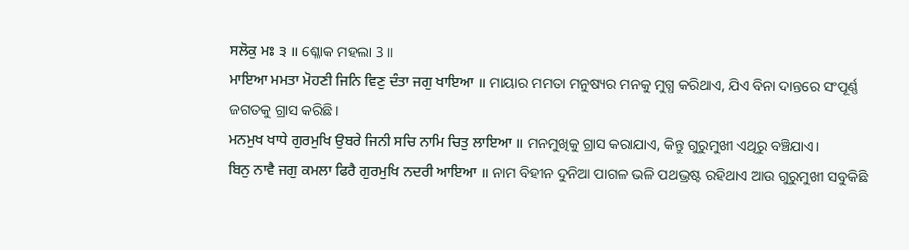ਸਲੋਕੁ ਮਃ ੩ ॥ ଶ୍ଳୋକ ମହଲା 3 ॥
ਮਾਇਆ ਮਮਤਾ ਮੋਹਣੀ ਜਿਨਿ ਵਿਣੁ ਦੰਤਾ ਜਗੁ ਖਾਇਆ ॥ ମାୟାର ମମତା ମନୁଷ୍ୟର ମନକୁ ମୁଗ୍ଧ କରିଥାଏ, ଯିଏ ବିନା ଦାନ୍ତରେ ସଂପୂର୍ଣ୍ଣ ଜଗତକୁ ଗ୍ରାସ କରିଛି।
ਮਨਮੁਖ ਖਾਧੇ ਗੁਰਮੁਖਿ ਉਬਰੇ ਜਿਨੀ ਸਚਿ ਨਾਮਿ ਚਿਤੁ ਲਾਇਆ ॥ ମନମୁଖିକୁ ଗ୍ରାସ କରାଯାଏ, କିନ୍ତୁ ଗୁରୁମୁଖୀ ଏଥିରୁ ବଞ୍ଚିଯାଏ।
ਬਿਨੁ ਨਾਵੈ ਜਗੁ ਕਮਲਾ ਫਿਰੈ ਗੁਰਮੁਖਿ ਨਦਰੀ ਆਇਆ ॥ ନାମ ବିହୀନ ଦୁନିଆ ପାଗଳ ଭଳି ପଥଭ୍ରଷ୍ଟ ରହିଥାଏ ଆଉ ଗୁରୁମୁଖୀ ସବୁକିଛି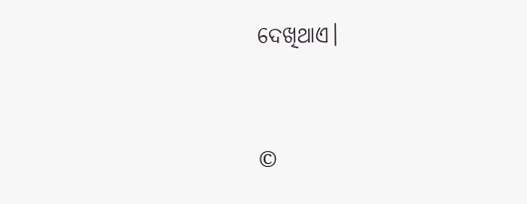ଦେଖିଥାଏ।


©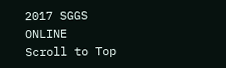2017 SGGS ONLINE
Scroll to Top